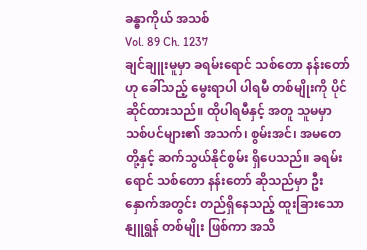ခန္ဓာကိုယ် အသစ်
Vol. 89 Ch. 1237
ချင်ချူးမူမှာ ခရမ်းရောင် သစ်တော နန်းတော်ဟု ခေါ်သည့် မွေးရာပါ ပါရမီ တစ်မျိုးကို ပိုင်ဆိုင်ထားသည်။ ထိုပါရမီနှင့် အတူ သူမမှာ သစ်ပင်များ၏ အသက်၊ စွမ်းအင်၊ အမတေတို့နှင့် ဆက်သွယ်နိုင်စွမ်း ရှိပေသည်။ ခရမ်းရောင် သစ်တော နန်းတော် ဆိုသည်မှာ ဦးနှောက်အတွင်း တည်ရှိနေသည့် ထူးခြားသော နျူရွန် တစ်မျိုး ဖြစ်ကာ အသိ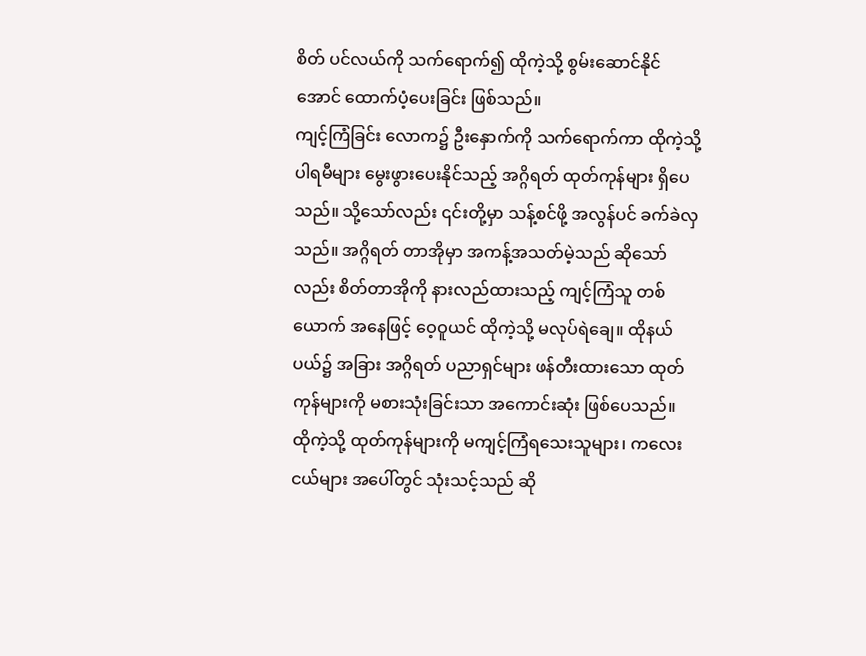စိတ် ပင်လယ်ကို သက်ရောက်၍ ထိုကဲ့သို့ စွမ်းဆောင်နိုင်အောင် ထောက်ပံ့ပေးခြင်း ဖြစ်သည်။
ကျင့်ကြံခြင်း လောက၌ ဦးနှောက်ကို သက်ရောက်ကာ ထိုကဲ့သို့ ပါရမီများ မွေးဖွားပေးနိုင်သည့် အဂ္ဂိရတ် ထုတ်ကုန်များ ရှိပေသည်။ သို့သော်လည်း ၎င်းတို့မှာ သန့်စင်ဖို့ အလွန်ပင် ခက်ခဲလှသည်။ အဂ္ဂိရတ် တာအိုမှာ အကန့်အသတ်မဲ့သည် ဆိုသော်လည်း စိတ်တာအိုကို နားလည်ထားသည့် ကျင့်ကြံသူ တစ်ယောက် အနေဖြင့် ဝေ့ဝူယင် ထိုကဲ့သို့ မလုပ်ရဲချေ။ ထိုနယ်ပယ်၌ အခြား အဂ္ဂိရတ် ပညာရှင်များ ဖန်တီးထားသော ထုတ်ကုန်များကို မစားသုံးခြင်းသာ အကောင်းဆုံး ဖြစ်ပေသည်။
ထိုကဲ့သို့ ထုတ်ကုန်များကို မကျင့်ကြံရသေးသူများ၊ ကလေးငယ်များ အပေါ်တွင် သုံးသင့်သည် ဆို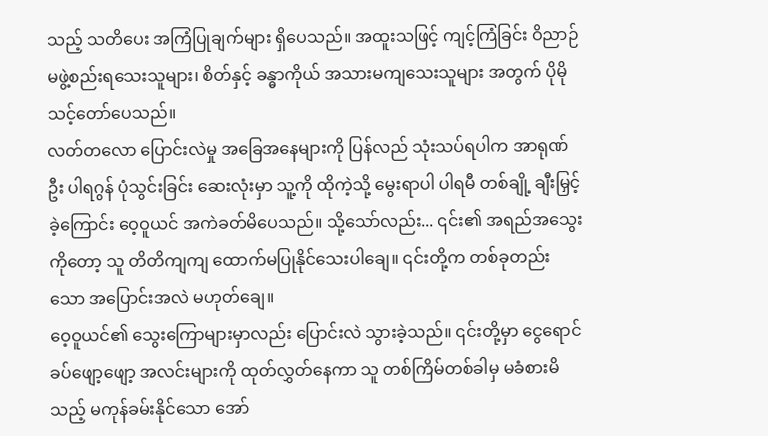သည့် သတိပေး အကြံပြုချက်များ ရှိပေသည်။ အထူးသဖြင့် ကျင့်ကြံခြင်း ဝိညာဉ် မဖွဲ့စည်းရသေးသူများ၊ စိတ်နှင့် ခန္ဓာကိုယ် အသားမကျသေးသူများ အတွက် ပိုမို သင့်တော်ပေသည်။
လတ်တလော ပြောင်းလဲမှု အခြေအနေများကို ပြန်လည် သုံးသပ်ရပါက အာရုဏ်ဦး ပါရဂွန် ပုံသွင်းခြင်း ဆေးလုံးမှာ သူ့ကို ထိုကဲ့သို့ မွေးရာပါ ပါရမီ တစ်ချို့ ချီးမြှင့်ခဲ့ကြောင်း ဝေ့ဝူယင် အကဲခတ်မိပေသည်။ သို့သော်လည်း... ၎င်း၏ အရည်အသွေးကိုတော့ သူ တိတိကျကျ ထောက်မပြုနိုင်သေးပါချေ။ ၎င်းတို့က တစ်ခုတည်းသော အပြောင်းအလဲ မဟုတ်ချေ။
ဝေ့ဝူယင်၏ သွေးကြောများမှာလည်း ပြောင်းလဲ သွားခဲ့သည်။ ၎င်းတို့မှာ ငွေရောင် ခပ်ဖျော့ဖျော့ အလင်းများကို ထုတ်လွှတ်နေကာ သူ တစ်ကြိမ်တစ်ခါမှ မခံစားမိသည့် မကုန်ခမ်းနိုင်သော အော်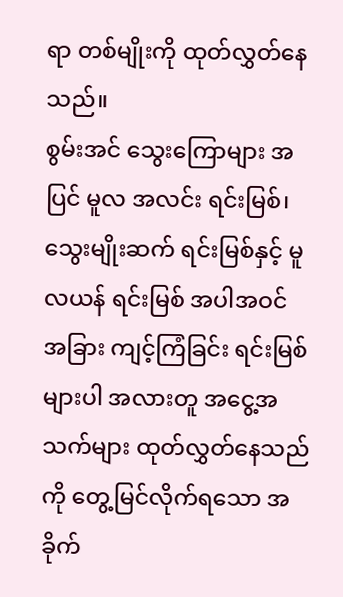ရာ တစ်မျိုးကို ထုတ်လွှတ်နေသည်။
စွမ်းအင် သွေးကြောများ အပြင် မူလ အလင်း ရင်းမြစ်၊ သွေးမျိုးဆက် ရင်းမြစ်နှင့် မူလယန် ရင်းမြစ် အပါအဝင် အခြား ကျင့်ကြံခြင်း ရင်းမြစ်များပါ အလားတူ အငွေ့အသက်များ ထုတ်လွှတ်နေသည်ကို တွေ့မြင်လိုက်ရသော အခိုက်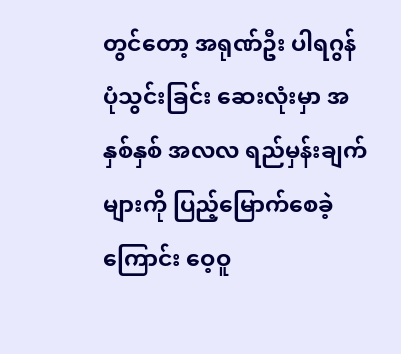တွင်တော့ အရုဏ်ဦး ပါရဂွန် ပုံသွင်းခြင်း ဆေးလုံးမှာ အနှစ်နှစ် အလလ ရည်မှန်းချက်များကို ပြည့်မြောက်စေခဲ့ကြောင်း ဝေ့ဝူ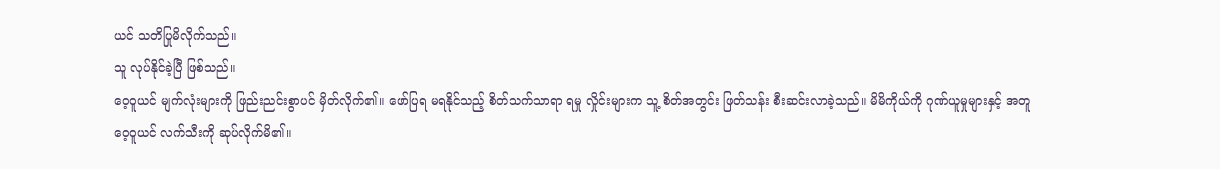ယင် သတိပြုမိလိုက်သည်။
သူ လုပ်နိုင်ခဲ့ပြီ ဖြစ်သည်။
ဝေ့ဝူယင် မျက်လုံးများကို ဖြည်းညင်းစွာပင် မှိတ်လိုက်၏။ ဖော်ပြရ မရနိုင်သည့် စိတ်သက်သာရာ ရမှု လှိုင်းများက သူ့ စိတ်အတွင်း ဖြတ်သန်း စီးဆင်းလာခဲ့သည်။ မိမိကိုယ်ကို ဂုဏ်ယူမှုများနှင့် အတူ ဝေ့ဝူယင် လက်သီးကို ဆုပ်လိုက်မိ၏။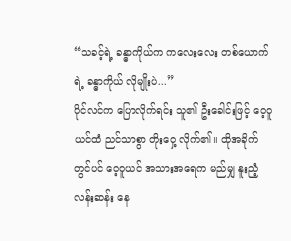“သခင့်ရဲ့ ခန္ဓာကိုယ်က ကလေးလေး တစ်ယောက်ရဲ့ ခန္ဓာကိုယ် လိုမျိုးပဲ...”
ပိုင်လင်က ပြောလိုက်ရင်း သူ၏ ဦးခေါင်းဖြင့် ဝေ့ဝူယင်ထံ ညင်သာစွာ တိုးဝှေ့ လိုက်၏။ ထိုအခိုက်တွင်ပင် ဝေ့ဝူယင် အသားအရေက မည်မျှ နူးညံ့ လန်းဆန်း နေ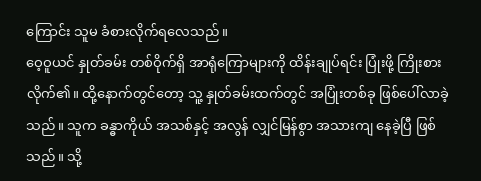ကြောင်း သူမ ခံစားလိုက်ရလေသည်။
ဝေ့ဝူယင် နှုတ်ခမ်း တစ်ဝိုက်ရှိ အာရုံကြောများကို ထိန်းချုပ်ရင်း ပြုံးဖို့ ကြိုးစားလိုက်၏။ ထို့နောက်တွင်တော့ သူ့ နှုတ်ခမ်းထက်တွင် အပြုံးတစ်ခု ဖြစ်ပေါ်လာခဲ့သည်။ သူက ခန္ဓာကိုယ် အသစ်နှင့် အလွန် လျှင်မြန်စွာ အသားကျ နေခဲ့ပြီ ဖြစ်သည်။ သို့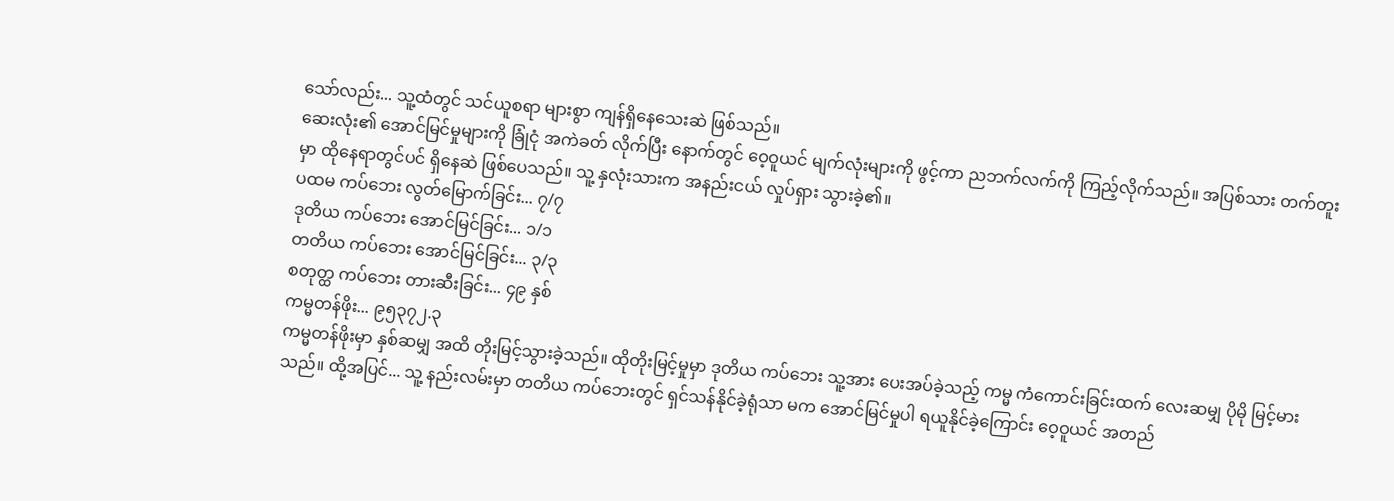သော်လည်း... သူ့ထံတွင် သင်ယူစရာ များစွာ ကျန်ရှိနေသေးဆဲ ဖြစ်သည်။
ဆေးလုံး၏ အောင်မြင်မှုများကို ခြုံငုံ အကဲခတ် လိုက်ပြီး နောက်တွင် ဝေ့ဝူယင် မျက်လုံးများကို ဖွင့်ကာ ညဘက်လက်ကို ကြည့်လိုက်သည်။ အပြစ်သား တက်တူးမှာ ထိုနေရာတွင်ပင် ရှိနေဆဲ ဖြစ်ပေသည်။ သူ့ နှလုံးသားက အနည်းငယ် လှုပ်ရှား သွားခဲ့၏။
ပထမ ကပ်ဘေး လွတ်မြောက်ခြင်း... ၇/၇
ဒုတိယ ကပ်ဘေး အောင်မြင်ခြင်း... ၁/၁
တတိယ ကပ်ဘေး အောင်မြင်ခြင်း... ၃/၃
စတုတ္ထ ကပ်ဘေး တားဆီးခြင်း... ၄၉ နှစ်
ကမ္မတန်ဖိုး... ၉၅၃၇၂.၃
ကမ္မတန်ဖိုးမှာ နှစ်ဆမျှ အထိ တိုးမြင့်သွားခဲ့သည်။ ထိုတိုးမြင့်မှုမှာ ဒုတိယ ကပ်ဘေး သူ့အား ပေးအပ်ခဲ့သည့် ကမ္မ ကံကောင်းခြင်းထက် လေးဆမျှ ပိုမို မြင့်မားသည်။ ထို့အပြင်... သူ့ နည်းလမ်းမှာ တတိယ ကပ်ဘေးတွင် ရှင်သန်နိုင်ခဲ့ရုံသာ မက အောင်မြင်မှုပါ ရယူနိုင်ခဲ့ကြောင်း ဝေ့ဝူယင် အတည်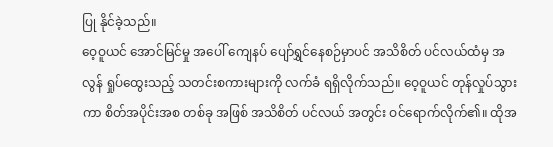ပြု နိုင်ခဲ့သည်။
ဝေ့ဝူယင် အောင်မြင်မှု အပေါ် ကျေနပ် ပျော်ရွှင်နေစဉ်မှာပင် အသိစိတ် ပင်လယ်ထံမှ အလွန် ရှုပ်ထွေးသည့် သတင်းစကားများကို လက်ခံ ရရှိလိုက်သည်။ ဝေ့ဝူယင် တုန်လှုပ်သွားကာ စိတ်အပိုင်းအစ တစ်ခု အဖြစ် အသိစိတ် ပင်လယ် အတွင်း ဝင်ရောက်လိုက်၏။ ထိုအ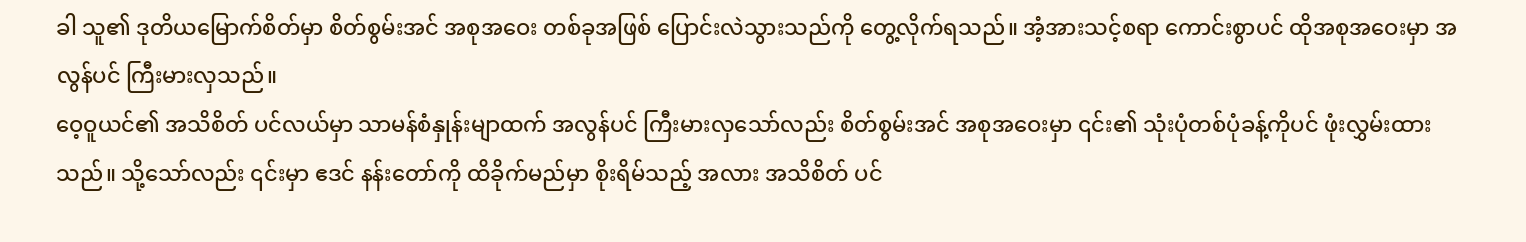ခါ သူ၏ ဒုတိယမြောက်စိတ်မှာ စိတ်စွမ်းအင် အစုအဝေး တစ်ခုအဖြစ် ပြောင်းလဲသွားသည်ကို တွေ့လိုက်ရသည်။ အံ့အားသင့်စရာ ကောင်းစွာပင် ထိုအစုအဝေးမှာ အလွန်ပင် ကြီးမားလှသည်။
ဝေ့ဝူယင်၏ အသိစိတ် ပင်လယ်မှာ သာမန်စံနှုန်းမျာထက် အလွန်ပင် ကြီးမားလှသော်လည်း စိတ်စွမ်းအင် အစုအဝေးမှာ ၎င်း၏ သုံးပုံတစ်ပုံခန့်ကိုပင် ဖုံးလွှမ်းထားသည်။ သို့သော်လည်း ၎င်းမှာ ဧဒင် နန်းတော်ကို ထိခိုက်မည်မှာ စိုးရိမ်သည့် အလား အသိစိတ် ပင်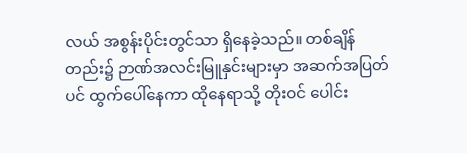လယ် အစွန်းပိုင်းတွင်သာ ရှိနေခဲ့သည်။ တစ်ချိန်တည်း၌ ဉာဏ်အလင်းမြူနှင်းများမှာ အဆက်အပြတ်ပင် ထွက်ပေါ်နေကာ ထိုနေရာသို့ တိုးဝင် ပေါင်း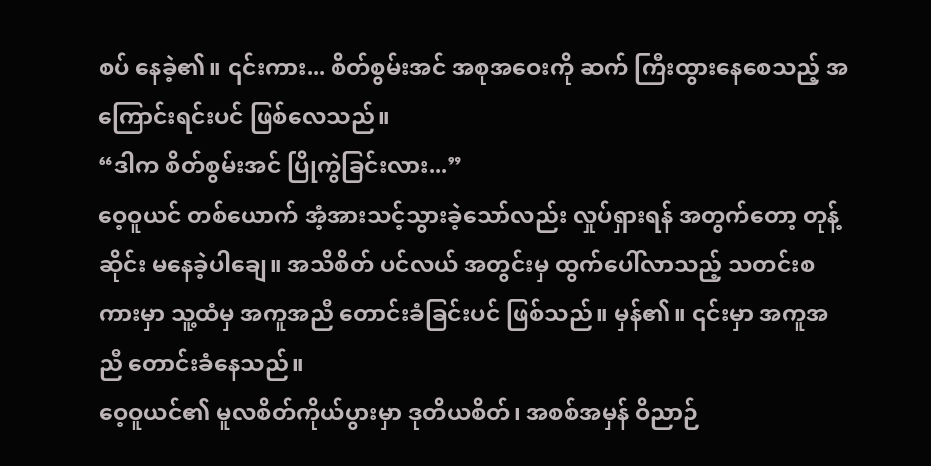စပ် နေခဲ့၏။ ၎င်းကား... စိတ်စွမ်းအင် အစုအဝေးကို ဆက် ကြီးထွားနေစေသည့် အကြောင်းရင်းပင် ဖြစ်လေသည်။
“ဒါက စိတ်စွမ်းအင် ပြိုကွဲခြင်းလား...”
ဝေ့ဝူယင် တစ်ယောက် အံ့အားသင့်သွားခဲ့သော်လည်း လှုပ်ရှားရန် အတွက်တော့ တုန့်ဆိုင်း မနေခဲ့ပါချေ။ အသိစိတ် ပင်လယ် အတွင်းမှ ထွက်ပေါ်လာသည့် သတင်းစကားမှာ သူ့ထံမှ အကူအညီ တောင်းခံခြင်းပင် ဖြစ်သည်။ မှန်၏။ ၎င်းမှာ အကူအညီ တောင်းခံနေသည်။
ဝေ့ဝူယင်၏ မူလစိတ်ကိုယ်ပွားမှာ ဒုတိယစိတ်၊ အစစ်အမှန် ဝိညာဉ်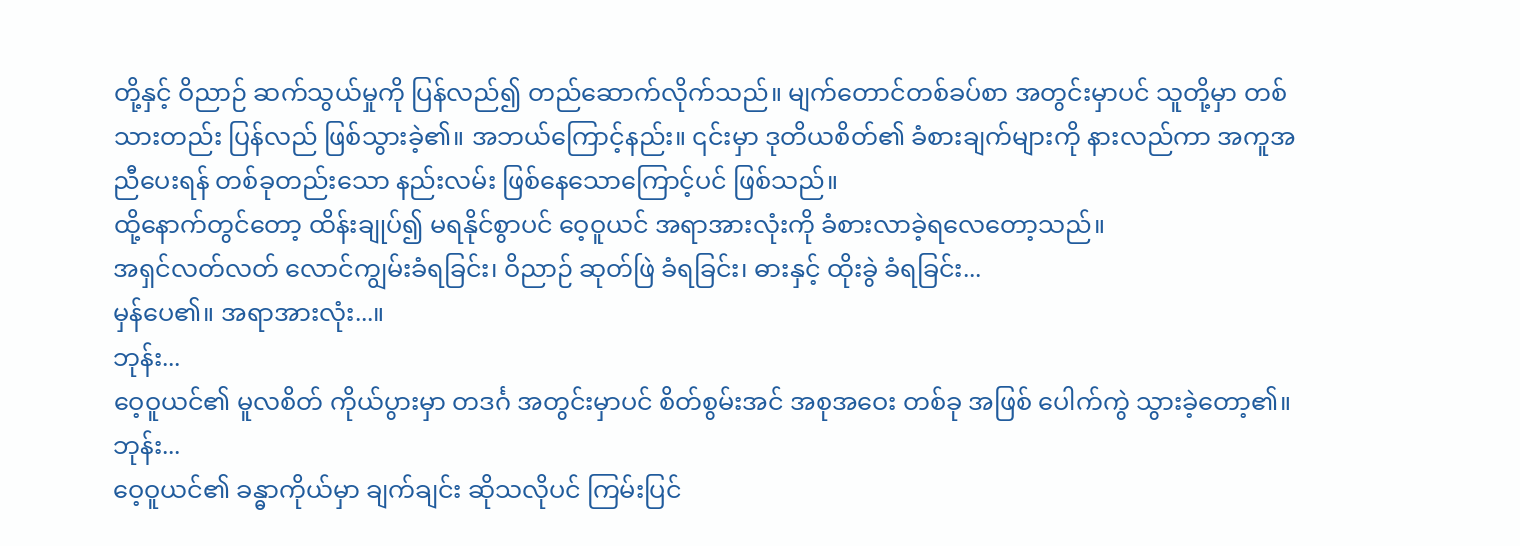တို့နှင့် ဝိညာဉ် ဆက်သွယ်မှုကို ပြန်လည်၍ တည်ဆောက်လိုက်သည်။ မျက်တောင်တစ်ခပ်စာ အတွင်းမှာပင် သူတို့မှာ တစ်သားတည်း ပြန်လည် ဖြစ်သွားခဲ့၏။ အဘယ်ကြောင့်နည်း။ ၎င်းမှာ ဒုတိယစိတ်၏ ခံစားချက်များကို နားလည်ကာ အကူအညီပေးရန် တစ်ခုတည်းသော နည်းလမ်း ဖြစ်နေသောကြောင့်ပင် ဖြစ်သည်။
ထို့နောက်တွင်တော့ ထိန်းချုပ်၍ မရနိုင်စွာပင် ဝေ့ဝူယင် အရာအားလုံးကို ခံစားလာခဲ့ရလေတော့သည်။
အရှင်လတ်လတ် လောင်ကျွမ်းခံရခြင်း၊ ဝိညာဉ် ဆုတ်ဖြဲ ခံရခြင်း၊ ဓားနှင့် ထိုးခွဲ ခံရခြင်း...
မှန်ပေ၏။ အရာအားလုံး...။
ဘုန်း...
ဝေ့ဝူယင်၏ မူလစိတ် ကိုယ်ပွားမှာ တဒင်္ဂ အတွင်းမှာပင် စိတ်စွမ်းအင် အစုအဝေး တစ်ခု အဖြစ် ပေါက်ကွဲ သွားခဲ့တော့၏။
ဘုန်း...
ဝေ့ဝူယင်၏ ခန္ဓာကိုယ်မှာ ချက်ချင်း ဆိုသလိုပင် ကြမ်းပြင်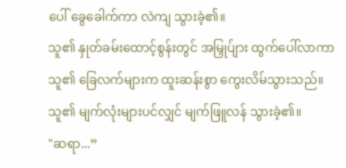ပေါ် ခွေခေါက်ကာ လဲကျ သွားခဲ့၏။
သူ၏ နှုတ်ခမ်းထောင့်စွန်းတွင် အမြှုပ်ျား ထွက်ပေါ်လာကာ သူ၏ ခြေလက်များက ထူးဆန်းစွာ ကွေးလိမ်သွားသည်။ သူ၏ မျက်လုံးများပင်လျှင် မျက်ဖြူလန် သွားခဲ့၏။
"ဆရာ...”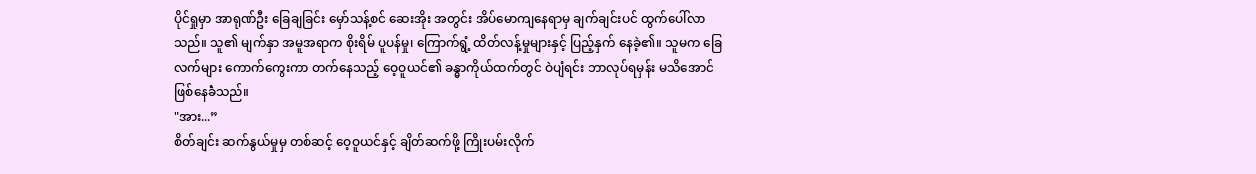ပိုင်ရှုမှာ အာရုဏ်ဦး ခြေချခြင်း မှော်သန့်စင် ဆေးအိုး အတွင်း အိပ်မောကျနေရာမှ ချက်ချင်းပင် ထွက်ပေါ်လာသည်။ သူ၏ မျက်နှာ အမူအရာက စိုးရိမ် ပူပန်မှု၊ ကြောက်ရွံ့ ထိတ်လန့်မှုများနှင့် ပြည့်နှက် နေခဲ့၏။ သူမက ခြေလက်များ ကောက်ကွေးကာ တက်နေသည့် ဝေ့ဝူယင်၏ ခန္ဓာကိုယ်ထက်တွင် ဝဲပျံရင်း ဘာလုပ်ရမှန်း မသိအောင် ဖြစ်နေခဲံသည်။
"အား...”
စိတ်ချင်း ဆက်နွယ်မှုမှ တစ်ဆင့် ဝေ့ဝူယင်နှင့် ချိတ်ဆက်ဖို့ ကြိုးပမ်းလိုက်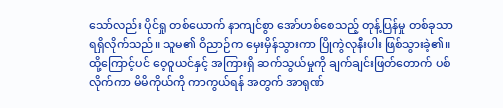သော်လည်း ပိုင်ရှု တစ်ယောက် နာကျင်စွာ အော်ဟစ်စေသည့် တုန့်ပြန်မှု တစ်ခုသာ ရရှိလိုက်သည်။ သူမ၏ ဝိညာဉ်က မှေးမှိန်သွားကာ ပြိုကွဲလုနီးပါး ဖြစ်သွားခဲ့၏။ ထို့ကြောင့်ပင် ဝေ့ဝူယင်နှင့် အကြားရှိ ဆက်သွယ်မှုကို ချက်ချင်းဖြတ်တောက် ပစ်လိုက်ကာ မိမိကိုယ်ကို ကာကွယ်ရန် အတွက် အာရုဏ်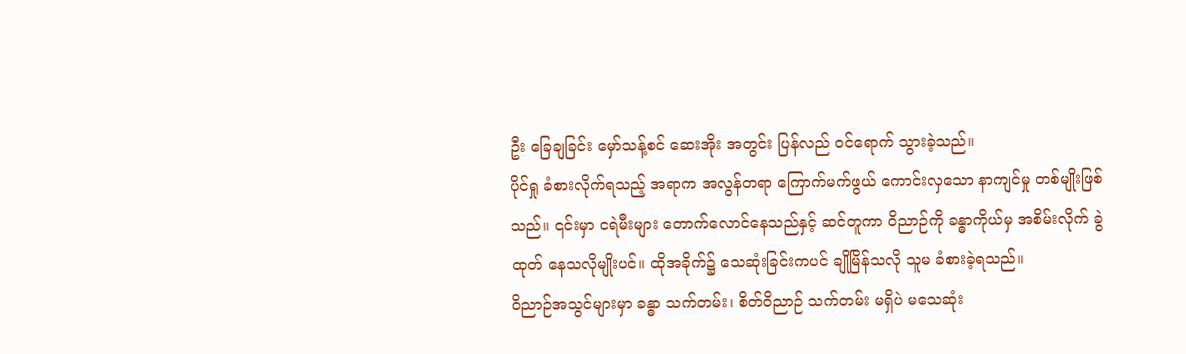ဦး ခြေချခြင်း မှော်သန့်စင် ဆေးအိုး အတွင်း ပြန်လည် ဝင်ရောက် သွားခဲ့သည်။
ပိုင်ရှု ခံစားလိုက်ရသည့် အရာက အလွန်တရာ ကြောက်မက်ဖွယ် ကောင်းလှသော နာကျင်မှု တစ်မျိုးဖြစ်သည်။ ၎င်းမှာ ငရဲမီးများ တောက်လောင်နေသည်နှင့် ဆင်တူကာ ဝိညာဉ်ကို ခန္ဓာကိုယ်မှ အစိမ်းလိုက် ခွဲထုတ် နေသလိုမျိုးပင်။ ထိုအခိုက်၌ သေဆုံးခြင်းကပင် ချိုမြိန်သလို သူမ ခံစားခဲ့ရသည်။
ဝိညာဉ်အသွင်များမှာ ခန္ဓာ သက်တမ်း၊ စိတ်ဝိညာဉ် သက်တမ်း မရှိပဲ မသေဆုံး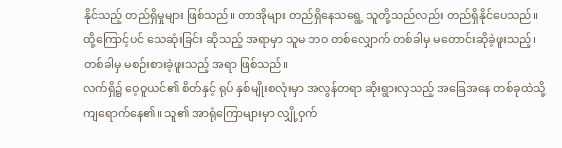နိုင်သည့် တည်ရှိမှုများ ဖြစ်သည်။ တာအိုများ တည်ရှိနေသရွေ့ သူတို့သည်လည်း တည်ရှိနိုင်ပေသည်။ ထို့ကြောင့်ပင် သေဆုံးခြင်း ဆိုသည့် အရာမှာ သူမ ဘဝ တစ်လျှောက် တစ်ခါမှ မတောင်းဆိုခဲ့ဖူးသည့်၊ တစ်ခါမှ မစဉ်းစားခဲ့ဖူးသည့် အရာ ဖြစ်သည်။
လက်ရှိ၌ ဝေ့ဝူယင်၏ စိတ်နှင့် ရုပ် နှစ်မျိုးစလုံးမှာ အလွန်တရာ ဆိုးရွားလှသည့် အခြေအနေ တစ်ခုထဲသို့ ကျရောက်နေ၏။ သူ၏ အာရုံကြောများမှာ လျှို့ဝှက်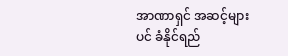အာဏာရှင် အဆင့်များပင် ခံနိုင်ရည်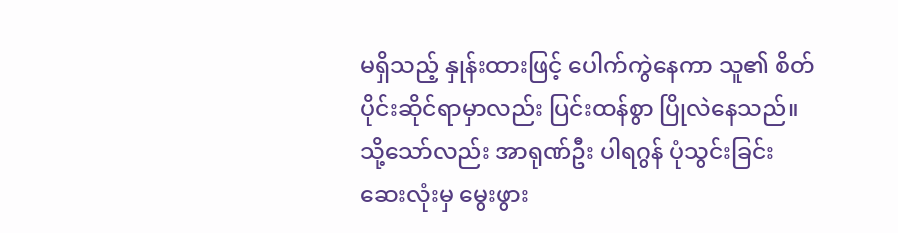မရှိသည့် နှုန်းထားဖြင့် ပေါက်ကွဲနေကာ သူ၏ စိတ်ပိုင်းဆိုင်ရာမှာလည်း ပြင်းထန်စွာ ပြိုလဲနေသည်။ သို့သော်လည်း အာရုဏ်ဦး ပါရဂွန် ပုံသွင်းခြင်း ဆေးလုံးမှ မွေးဖွား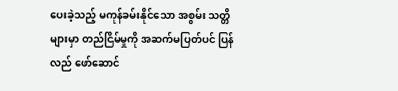ပေးခဲ့သည့် မကုန်ခမ်းနိုင်သော အစွမ်း သတ္တိများမှာ တည်ငြိမ်မှုကို အဆက်မပြတ်ပင် ပြန်လည် ဖော်ဆောင်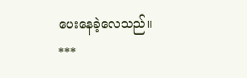ပေးနေခဲ့လေသည်။
***